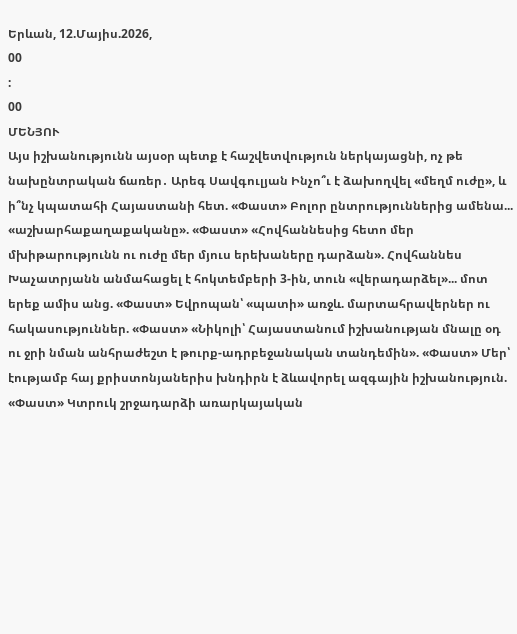Երևան, 12.Մայիս.2026,
00
:
00
ՄԵՆՅՈՒ
Այս իշխանությունն այսօր պետք է հաշվետվություն ներկայացնի, ոչ թե նախընտրական ճառեր․ Արեգ Սավգուլյան Ինչո՞ւ է ձախողվել «մեղմ ուժը», և ի՞նչ կպատահի Հայաստանի հետ. «Փաստ» Բոլոր ընտրություններից ամենա... «աշխարհաքաղաքականը». «Փաստ» «Հովհաննեսից հետո մեր մխիթարությունն ու ուժը մեր մյուս երեխաները դարձան». Հովհաննես Խաչատրյանն անմահացել է հոկտեմբերի 3-ին, տուն «վերադարձել»... մոտ երեք ամիս անց. «Փաստ» Եվրոպան՝ «պատի» առջև. մարտահրավերներ ու հակասություններ. «Փաստ» «Նիկոլի՝ Հայաստանում իշխանության մնալը օդ ու ջրի նման անհրաժեշտ է թուրք-ադրբեջանական տանդեմին». «Փաստ» Մեր՝ էությամբ հայ քրիստոնյաներիս խնդիրն է ձևավորել ազգային իշխանություն. «Փաստ» Կտրուկ շրջադարձի առարկայական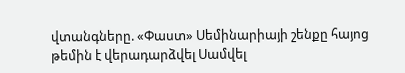վտանգները. «Փաստ» Սեմինարիայի շենքը հայոց թեմին է վերադարձվել Սամվել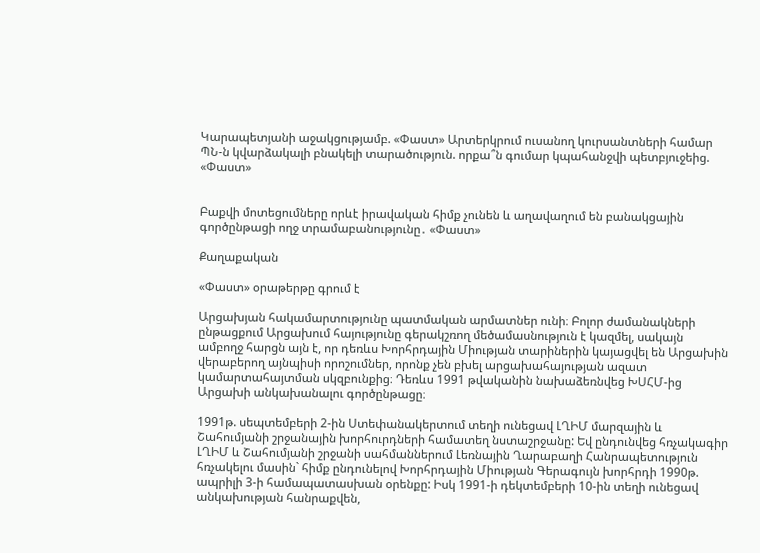Կարապետյանի աջակցությամբ. «Փաստ» Արտերկրում ուսանող կուրսանտների համար ՊՆ-ն կվարձակալի բնակելի տարածություն. որքա՞ն գումար կպահանջվի պետբյուջեից. «Փաստ»


Բաքվի մոտեցումները որևէ իրավական հիմք չունեն և աղավաղում են բանակցային գործընթացի ողջ տրամաբանությունը․ «Փաստ»

Քաղաքական

«Փաստ» օրաթերթը գրում է

Արցախյան հակամարտությունը պատմական արմատներ ունի։ Բոլոր ժամանակների ընթացքում Արցախում հայությունը գերակշռող մեծամասնություն է կազմել, սակայն ամբողջ հարցն այն է, որ դեռևս Խորհրդային Միության տարիներին կայացվել են Արցախին վերաբերող այնպիսի որոշումներ, որոնք չեն բխել արցախահայության ազատ կամարտահայտման սկզբունքից։ Դեռևս 1991 թվականին նախաձեռնվեց ԽՍՀՄ-ից Արցախի անկախանալու գործընթացը։

1991թ. սեպտեմբերի 2-ին Ստեփանակերտում տեղի ունեցավ ԼՂԻՄ մարզային և Շահումյանի շրջանային խորհուրդների համատեղ նստաշրջանը: Եվ ընդունվեց հռչակագիր ԼՂԻՄ և Շահումյանի շրջանի սահմաններում Լեռնային Ղարաբաղի Հանրապետություն հռչակելու մասին` հիմք ընդունելով Խորհրդային Միության Գերագույն խորհրդի 1990թ. ապրիլի 3-ի համապատասխան օրենքը: Իսկ 1991-ի դեկտեմբերի 10-ին տեղի ունեցավ անկախության հանրաքվեն,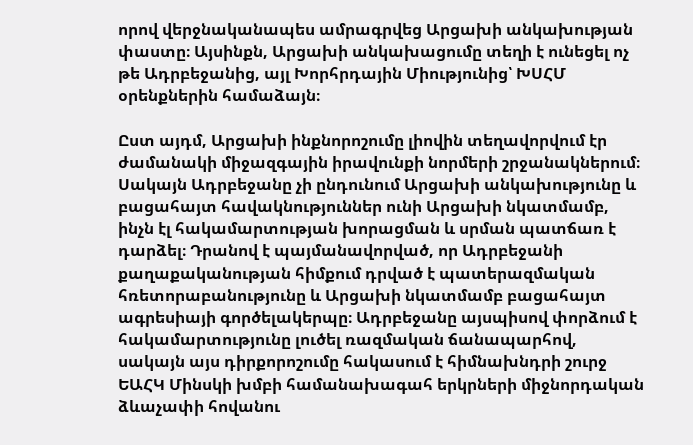որով վերջնականապես ամրագրվեց Արցախի անկախության փաստը։ Այսինքն, Արցախի անկախացումը տեղի է ունեցել ոչ թե Ադրբեջանից, այլ Խորհրդային Միությունից՝ ԽՍՀՄ օրենքներին համաձայն։

Ըստ այդմ, Արցախի ինքնորոշումը լիովին տեղավորվում էր ժամանակի միջազգային իրավունքի նորմերի շրջանակներում։ Սակայն Ադրբեջանը չի ընդունում Արցախի անկախությունը և բացահայտ հավակնություններ ունի Արցախի նկատմամբ, ինչն էլ հակամարտության խորացման և սրման պատճառ է դարձել։ Դրանով է պայմանավորված, որ Ադրբեջանի քաղաքականության հիմքում դրված է պատերազմական հռետորաբանությունը և Արցախի նկատմամբ բացահայտ ագրեսիայի գործելակերպը։ Ադրբեջանը այսպիսով փորձում է հակամարտությունը լուծել ռազմական ճանապարհով, սակայն այս դիրքորոշումը հակասում է հիմնախնդրի շուրջ ԵԱՀԿ Մինսկի խմբի համանախագահ երկրների միջնորդական ձևաչափի հովանու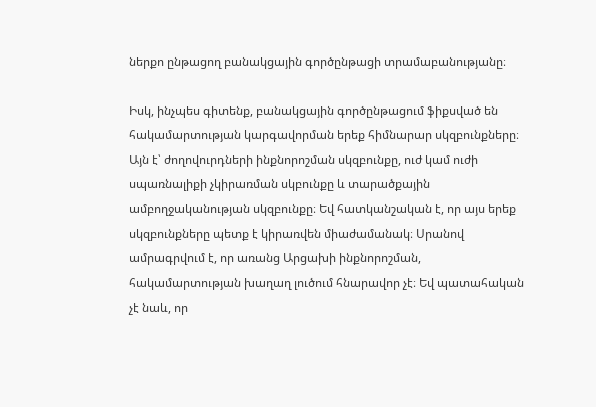ներքո ընթացող բանակցային գործընթացի տրամաբանությանը։

Իսկ, ինչպես գիտենք, բանակցային գործընթացում ֆիքսված են հակամարտության կարգավորման երեք հիմնարար սկզբունքները։ Այն է՝ ժողովուրդների ինքնորոշման սկզբունքը, ուժ կամ ուժի սպառնալիքի չկիրառման սկբունքը և տարածքային ամբողջականության սկզբունքը։ Եվ հատկանշական է, որ այս երեք սկզբունքները պետք է կիրառվեն միաժամանակ։ Սրանով ամրագրվում է, որ առանց Արցախի ինքնորոշման, հակամարտության խաղաղ լուծում հնարավոր չէ։ Եվ պատահական չէ նաև, որ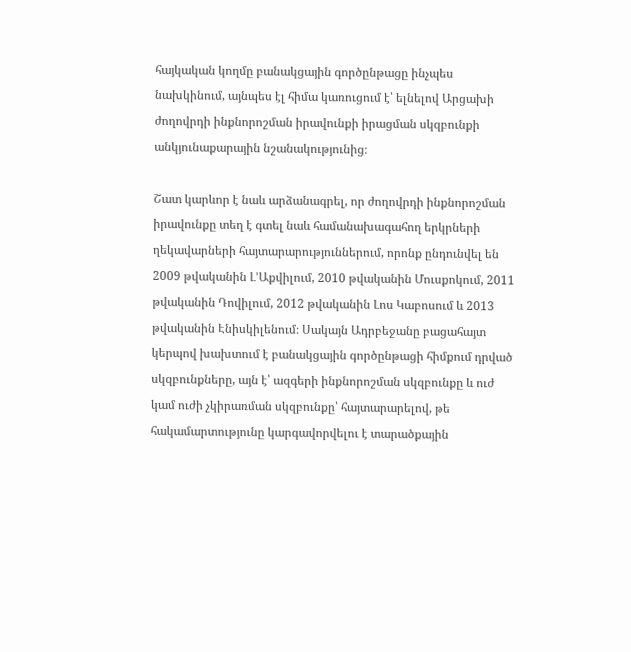հայկական կողմը բանակցային գործընթացը ինչպես նախկինում, այնպես էլ հիմա կառուցում է՝ ելնելով Արցախի ժողովրդի ինքնորոշման իրավունքի իրացման սկզբունքի անկյունաքարային նշանակությունից։

Շատ կարևոր է նաև արձանագրել, որ ժողովրդի ինքնորոշման իրավունքը տեղ է գտել նաև համանախագահող երկրների ղեկավարների հայտարարություններում, որոնք ընդունվել են 2009 թվականին Լ’Աքվիլում, 2010 թվականին Մուսքոկում, 2011 թվականին Դովիլում, 2012 թվականին Լոս Կաբոսում և 2013 թվականին Էնիսկիլենում։ Սակայն Ադրբեջանը բացահայտ կերպով խախտում է բանակցային գործընթացի հիմքում դրված սկզբունքները, այն է՝ ազգերի ինքնորոշման սկզբունքը և ուժ կամ ուժի չկիրառման սկզբունքը՝ հայտարարելով, թե հակամարտությունը կարգավորվելու է տարածքային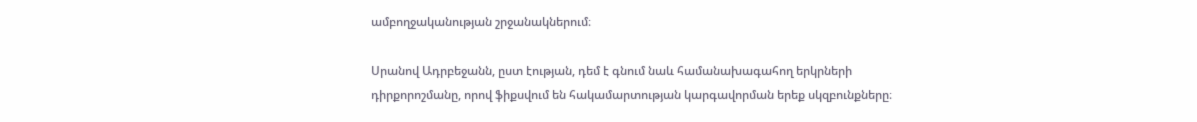ամբողջականության շրջանակներում։

Սրանով Ադրբեջանն, ըստ էության, դեմ է գնում նաև համանախագահող երկրների դիրքորոշմանը, որով ֆիքսվում են հակամարտության կարգավորման երեք սկզբունքները։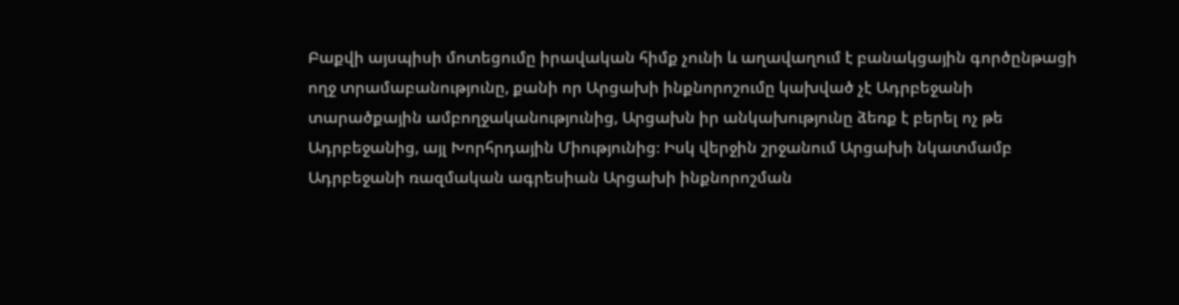Բաքվի այսպիսի մոտեցումը իրավական հիմք չունի և աղավաղում է բանակցային գործընթացի ողջ տրամաբանությունը, քանի որ Արցախի ինքնորոշումը կախված չէ Ադրբեջանի տարածքային ամբողջականությունից, Արցախն իր անկախությունը ձեռք է բերել ոչ թե Ադրբեջանից, այլ Խորհրդային Միությունից։ Իսկ վերջին շրջանում Արցախի նկատմամբ Ադրբեջանի ռազմական ագրեսիան Արցախի ինքնորոշման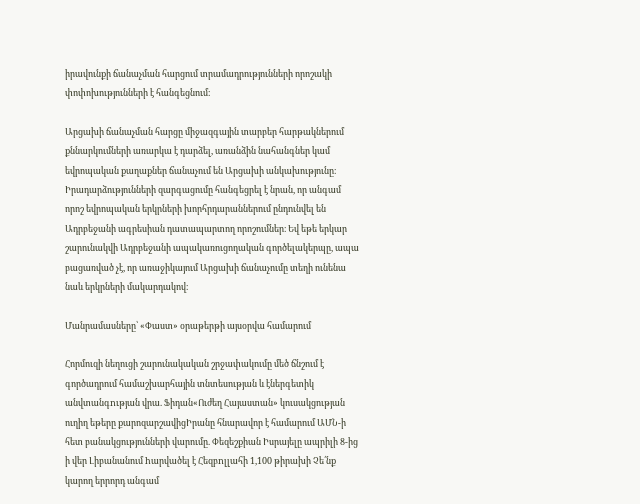իրավունքի ճանաչման հարցում տրամադրությունների որոշակի փոփոխությունների է հանգեցնում։

Արցախի ճանաչման հարցը միջազգային տարբեր հարթակներում քննարկումների առարկա է դարձել, առանձին նահանգներ կամ եվրոպական քաղաքներ ճանաչում են Արցախի անկախությունը։ Իրադարձությունների զարգացումը հանգեցրել է նրան, որ անգամ որոշ եվրոպական երկրների խորհրդարաններում ընդունվել են Ադրբեջանի ագրեսիան դատապարտող որոշումներ։ Եվ եթե երկար շարունակվի Ադրբեջանի ապակառուցողական գործելակերպը, ապա բացառված չէ, որ առաջիկայում Արցախի ճանաչումը տեղի ունենա նաև երկրների մակարդակով։

Մանրամասները՝ «Փաստ» օրաթերթի այսօրվա համարում

Հորմուզի նեղուցի շարունակական շրջափակումը մեծ ճնշում է գործադրում համաշխարհային տնտեսության և էներգետիկ անվտանգnւթյան վրա. Ֆիդան«Ուժեղ Հայաստան» կուսակցության ուղիղ եթերը քարոզարշավիցԻրանը հնարավոր է համարում ԱՄՆ-ի հետ բանակցությունների վարումը. Փեզեշքիան Իսրայելը ապրիլի 8-ից ի վեր Լիբանանում hարվածել է Հեզբnլլահի 1,100 թիրախի Չե՛նք կարող երրորդ անգամ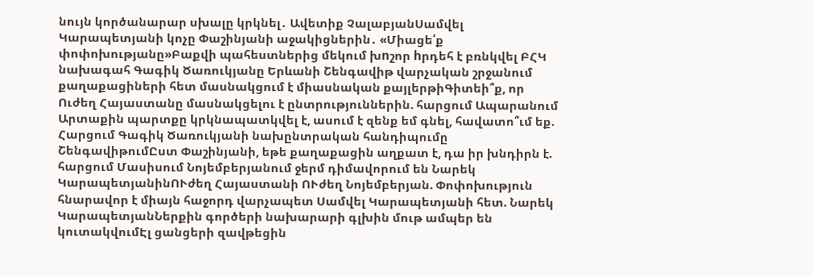նույն կործանարար սխալը կրկնել․ Ավետիք ՉալաբյանՍամվել Կարապետյանի կոչը Փաշինյանի աջակիցներին․ «Միացե՛ք փոփոխությանը»Բաքվի պահեստներից մեկում խnշոր hրդեհ է բռնկվել ԲՀԿ նախագահ Գագիկ Ծառուկյանը Երևանի Շենգավիթ վարչական շրջանում քաղաքացիների հետ մասնակցում է միասնական քայլերթիԳիտեի՞ք, որ Ուժեղ Հայաստանը մասնակցելու է ընտրություններին. հարցում Ապարանում Արտաքին պարտքը կրկնապատկվել է, ասում է զենք եմ գնել, հավատո՞ւմ եք. Հարցում Գագիկ Ծառուկյանի նախընտրական հանդիպումը ՇենգավիթումԸստ Փաշինյանի, եթե քաղաքացին աղքատ է, դա իր խնդիրն է. հարցում Մասիսում Նոյեմբերյանում ջերմ դիմավորում են Նարեկ ԿարապետյանինՈՒժեղ Հայաստանի ՈՒժեղ Նոյեմբերյան. Փոփոխություն հնարավոր է միայն հաջորդ վարչապետ Սամվել Կարապետյանի հետ. Նարեկ ԿարապետյանՆերքին գործերի նախարարի գլխին մութ ամպեր են կուտակվումԷլ ցանցերի զավթեցին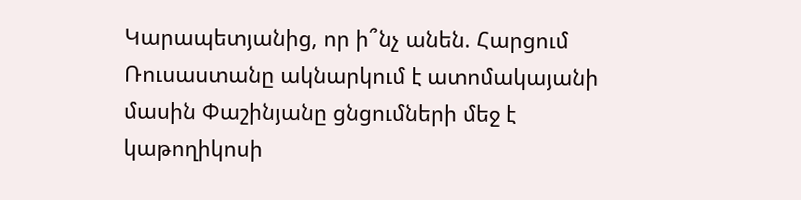Կարապետյանից, որ ի՞նչ անեն. Հարցում Ռուսաստանը ակնարկում է ատոմակայանի մասին Փաշինյանը ցնցումների մեջ է կաթողիկոսի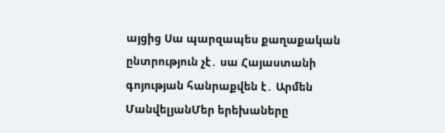այցից Սա պարզապես քաղաքական ընտրություն չէ․ սա Հայաստանի գոյության հանրաքվեն է․ Արմեն ՄանվելյանՄեր երեխաները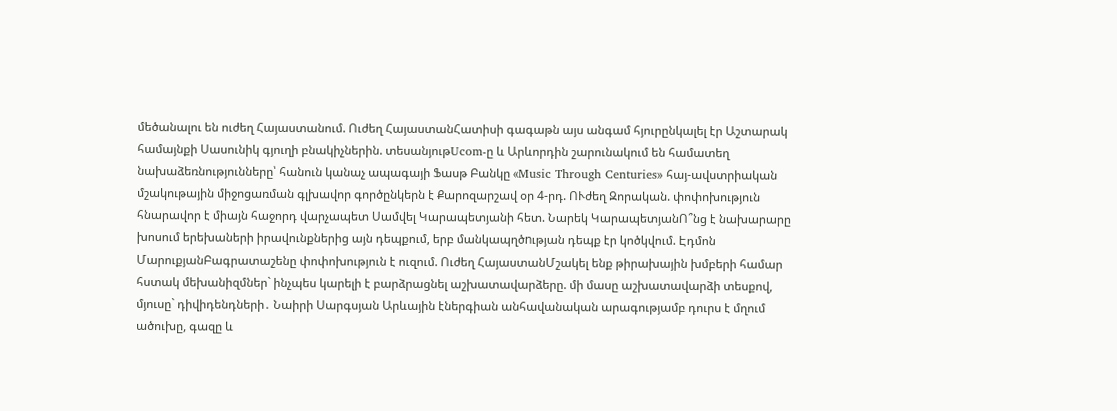մեծանալու են ուժեղ Հայաստանում. Ուժեղ ՀայաստանՀատիսի գագաթն այս անգամ հյուրընկալել էր Աշտարակ համայնքի Սասունիկ գյուղի բնակիչներին. տեսանյութUcom-ը և Արևորդին շարունակում են համատեղ նախաձեռնությունները՝ հանուն կանաչ ապագայի Ֆասթ Բանկը «Music Through Centuries» հայ-ավստրիական մշակութային միջոցառման գլխավոր գործընկերն է Քարոզարշավ օր 4-րդ. ՈՒժեղ Զորական. փոփոխություն հնարավոր է միայն հաջորդ վարչապետ Սամվել Կարապետյանի հետ. Նարեկ ԿարապետյանՈ՞նց է նախարարը խոսում երեխաների իրավունքներից այն դեպքում, երբ մանկապղծnւթյան դեպք էր կոծկվում. Էդմոն ՄարուքյանԲագրատաշենը փոփոխություն է ուզում. Ուժեղ ՀայաստանՄշակել ենք թիրախային խմբերի համար հստակ մեխանիզմներ` ինչպես կարելի է բարձրացնել աշխատավարձերը. մի մասը աշխատավարձի տեսքով, մյուսը` դիվիդենդների․ Նաիրի Սարգսյան Արևային էներգիան անհավանական արագությամբ դուրս է մղում ածուխը, գազը և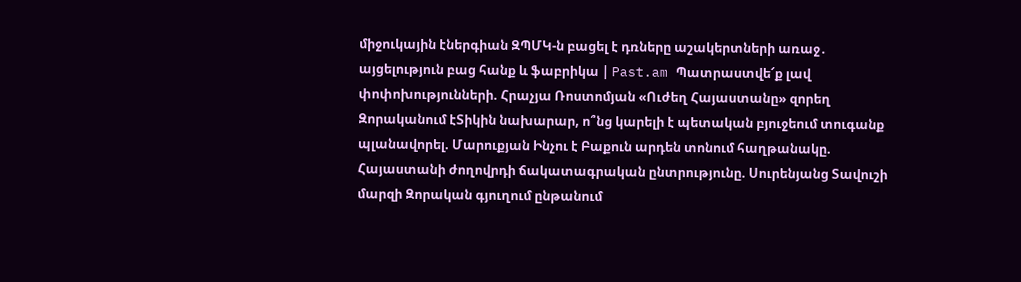միջուկային էներգիան ԶՊՄԿ-ն բացել է դռները աշակերտների առաջ․ այցելություն բաց հանք և ֆաբրիկա | Past.am Պատրաստվե՜ք լավ փոփոխությունների. Հրաչյա Ռոստոմյան «Ուժեղ Հայաստանը» զորեղ Զորականում էՏիկին նախարար, ո՞նց կարելի է պետական բյուջեում տուգանք պլանավորել. Մարուքյան Ինչու է Բաքուն արդեն տոնում հաղթանակը. Հայաստանի ժողովրդի ճակատագրական ընտրությունը. Սուրենյանց Տավուշի մարզի Զորական գյուղում ընթանում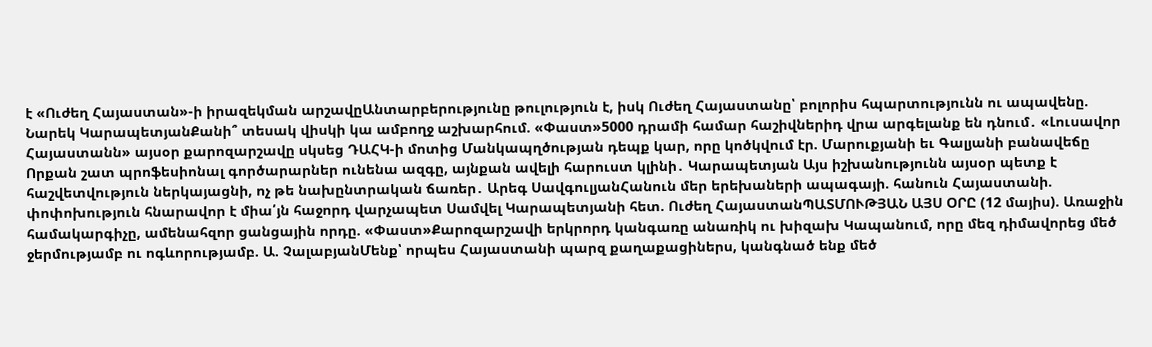է «Ուժեղ Հայաստան»-ի իրազեկման արշավըԱնտարբերությունը թուլություն է, իսկ Ուժեղ Հայաստանը՝ բոլորիս հպարտությունն ու ապավենը. Նարեկ ԿարապետյանՔանի՞ տեսակ վիսկի կա ամբողջ աշխարհում. «Փաստ»5000 դրամի համար հաշիվներիդ վրա արգելանք են դնում․ «Լուսավոր Հայաստանն» այսօր քարոզարշավը սկսեց ԴԱՀԿ-ի մոտից Մանկապղծության դեպք կար, որը կոծկվում էր. Մարուքյանի եւ Գալյանի բանավեճը Որքան շատ պրոֆեսիոնալ գործարարներ ունենա ազգը, այնքան ավելի հարուստ կլինի․ Կարապետյան Այս իշխանությունն այսօր պետք է հաշվետվություն ներկայացնի, ոչ թե նախընտրական ճառեր․ Արեգ ՍավգուլյանՀանուն մեր երեխաների ապագայի. հանուն Հայաստանի. փոփոխություն հնարավոր է միա՛յն հաջորդ վարչապետ Սամվել Կարապետյանի հետ. Ուժեղ ՀայաստանՊԱՏՄՈՒԹՅԱՆ ԱՅՍ ՕՐԸ (12 մայիս). Առաջին համակարգիչը, ամենահզոր ցանցային որդը. «Փաստ»Քարոզարշավի երկրորդ կանգառը անառիկ ու խիզախ Կապանում, որը մեզ դիմավորեց մեծ ջերմությամբ ու ոգևորությամբ. Ա. ՉալաբյանՄենք՝ որպես Հայաստանի պարզ քաղաքացիներս, կանգնած ենք մեծ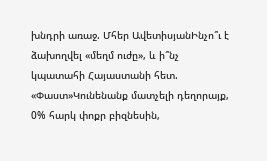խնդրի առաջ. Մհեր ԱվետիսյանԻնչո՞ւ է ձախողվել «մեղմ ուժը», և ի՞նչ կպատահի Հայաստանի հետ. «Փաստ»Կունենանք մատչելի դեղորայք, 0% հարկ փոքր բիզնեսին,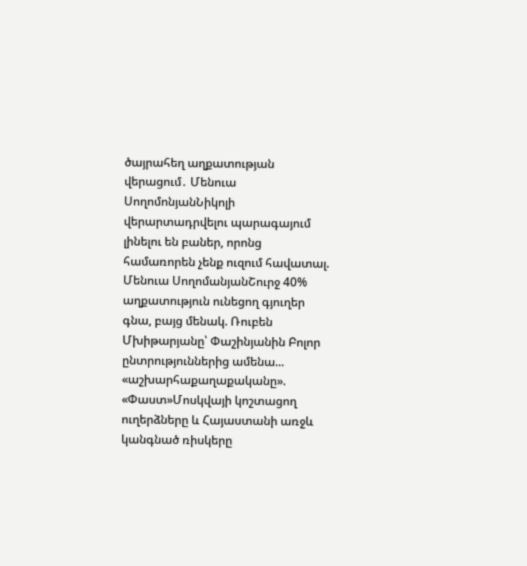ծայրահեղ աղքատության վերացում․ Մենուա ՍողոմոնյանՆիկոլի վերարտադրվելու պարագայում լինելու են բաներ, որոնց համառորեն չենք ուզում հավատալ. Մենուա ՍողոմանյանՇուրջ 40% աղքատություն ունեցող գյուղեր գնա, բայց մենակ. Ռուբեն Մխիթարյանը՝ Փաշինյանին Բոլոր ընտրություններից ամենա... «աշխարհաքաղաքականը». «Փաստ»Մոսկվայի կոշտացող ուղերձները և Հայաստանի առջև կանգնած ռիսկերը